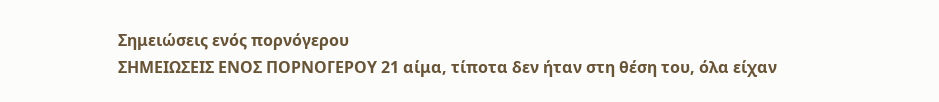Σημειώσεις ενός πορνόγερου
ΣΗΜΕΙΩΣΕΙΣ ΕΝΟΣ ΠΟΡΝΟΓΕΡΟΥ 21 αίμα, τίποτα δεν ήταν στη θέση του, όλα είχαν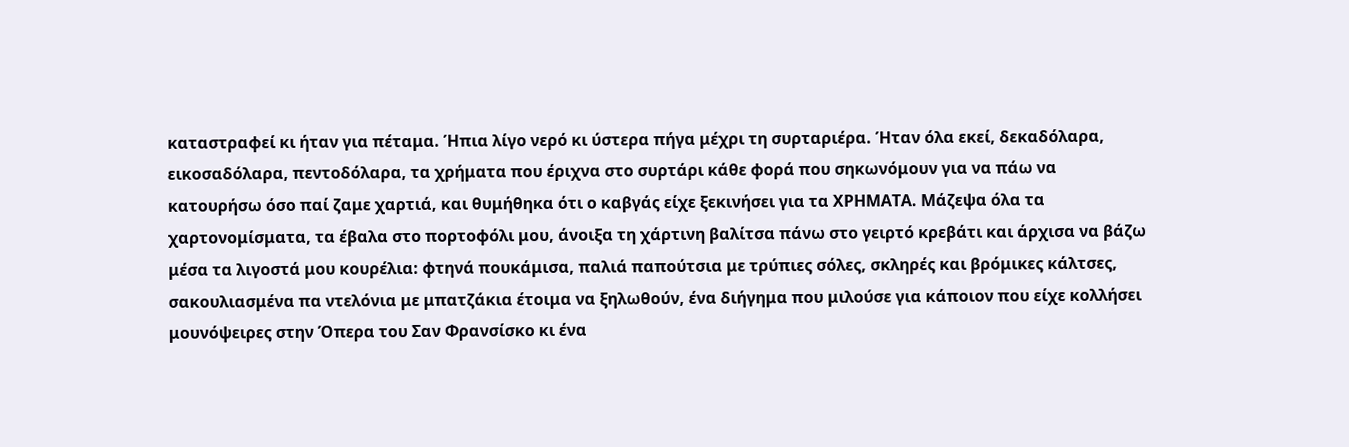καταστραφεί κι ήταν για πέταμα. Ήπια λίγο νερό κι ύστερα πήγα μέχρι τη συρταριέρα. Ήταν όλα εκεί, δεκαδόλαρα, εικοσαδόλαρα, πεντοδόλαρα, τα χρήματα που έριχνα στο συρτάρι κάθε φορά που σηκωνόμουν για να πάω να κατουρήσω όσο παί ζαμε χαρτιά, και θυμήθηκα ότι ο καβγάς είχε ξεκινήσει για τα ΧΡΗΜΑΤΑ. Μάζεψα όλα τα χαρτονομίσματα, τα έβαλα στο πορτοφόλι μου, άνοιξα τη χάρτινη βαλίτσα πάνω στο γειρτό κρεβάτι και άρχισα να βάζω μέσα τα λιγοστά μου κουρέλια: φτηνά πουκάμισα, παλιά παπούτσια με τρύπιες σόλες, σκληρές και βρόμικες κάλτσες, σακουλιασμένα πα ντελόνια με μπατζάκια έτοιμα να ξηλωθούν, ένα διήγημα που μιλούσε για κάποιον που είχε κολλήσει μουνόψειρες στην Όπερα του Σαν Φρανσίσκο κι ένα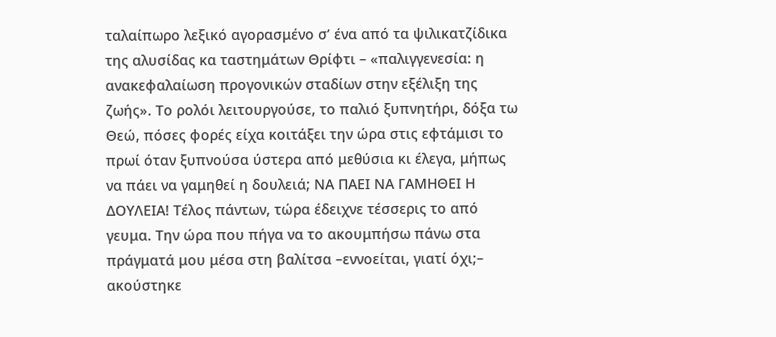ταλαίπωρο λεξικό αγορασμένο σ’ ένα από τα ψιλικατζίδικα της αλυσίδας κα ταστημάτων Θρίφτι – «παλιγγενεσία: η ανακεφαλαίωση προγονικών σταδίων στην εξέλιξη της ζωής». Το ρολόι λειτουργούσε, το παλιό ξυπνητήρι, δόξα τω Θεώ, πόσες φορές είχα κοιτάξει την ώρα στις εφτάμισι το πρωί όταν ξυπνούσα ύστερα από μεθύσια κι έλεγα, μήπως να πάει να γαμηθεί η δουλειά; ΝΑ ΠΑΕΙ ΝΑ ΓΑΜΗΘΕΙ Η ΔΟΥΛΕΙΑ! Τέλος πάντων, τώρα έδειχνε τέσσερις το από γευμα. Την ώρα που πήγα να το ακουμπήσω πάνω στα πράγματά μου μέσα στη βαλίτσα –εννοείται, γιατί όχι;– ακούστηκε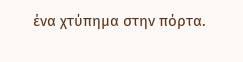ένα χτύπημα στην πόρτα.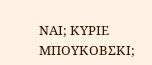ΝΑΙ; ΚΥΡΙΕ ΜΠΟΥΚΟΒΣΚΙ;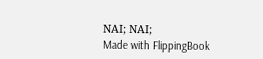ΝΑΙ; ΝΑΙ;
Made with FlippingBook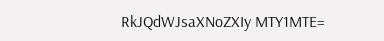RkJQdWJsaXNoZXIy MTY1MTE=